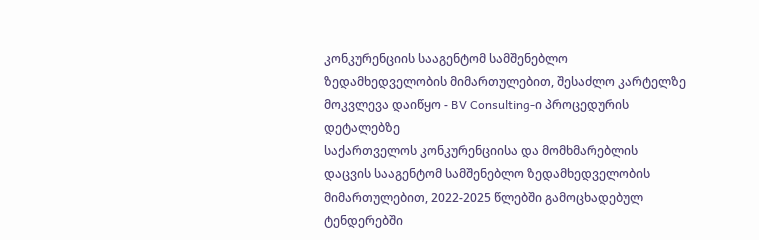კონკურენციის სააგენტომ სამშენებლო ზედამხედველობის მიმართულებით, შესაძლო კარტელზე მოკვლევა დაიწყო - BV Consulting-ი პროცედურის დეტალებზე
საქართველოს კონკურენციისა და მომხმარებლის დაცვის სააგენტომ სამშენებლო ზედამხედველობის მიმართულებით, 2022-2025 წლებში გამოცხადებულ ტენდერებში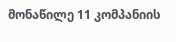მონაწილე 11 კომპანიის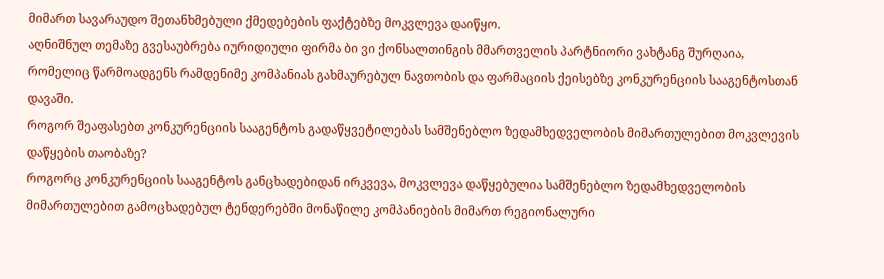მიმართ სავარაუდო შეთანხმებული ქმედებების ფაქტებზე მოკვლევა დაიწყო.
აღნიშნულ თემაზე გვესაუბრება იურიდიული ფირმა ბი ვი ქონსალთინგის მმართველის პარტნიორი ვახტანგ შურღაია, რომელიც წარმოადგენს რამდენიმე კომპანიას გახმაურებულ ნავთობის და ფარმაციის ქეისებზე კონკურენციის სააგენტოსთან დავაში.
როგორ შეაფასებთ კონკურენციის სააგენტოს გადაწყვეტილებას სამშენებლო ზედამხედველობის მიმართულებით მოკვლევის დაწყების თაობაზე?
როგორც კონკურენციის სააგენტოს განცხადებიდან ირკვევა, მოკვლევა დაწყებულია სამშენებლო ზედამხედველობის მიმართულებით გამოცხადებულ ტენდერებში მონაწილე კომპანიების მიმართ რეგიონალური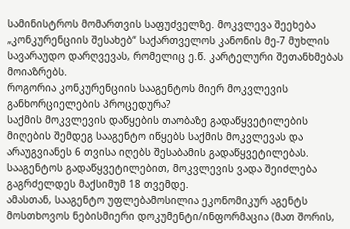სამინისტროს მომართვის საფუძველზე. მოკვლევა შეეხება „კონკურენციის შესახებ“ საქართველოს კანონის მე-7 მუხლის სავარაუდო დარღვევას, რომელიც ე.წ. კარტელური შეთანხმებას მოიაზრებს.
როგორია კონკურენციის სააგენტოს მიერ მოკვლევის განხორციელების პროცედურა?
საქმის მოკვლევის დაწყების თაობაზე გადაწყვეტილების მიღების შემდეგ სააგენტო იწყებს საქმის მოკვლევას და არაუგვიანეს 6 თვისა იღებს შესაბამის გადაწყვეტილებას. სააგენტოს გადაწყვეტილებით, მოკვლევის ვადა შეიძლება გაგრძელდეს მაქსიმუმ 18 თვემდე.
ამასთან, სააგენტო უფლებამოსილია ეკონომიკურ აგენტს მოსთხოვოს ნებისმიერი დოკუმენტი/ინფორმაცია (მათ შორის,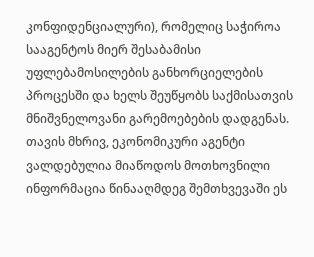კონფიდენციალური), რომელიც საჭიროა სააგენტოს მიერ შესაბამისი უფლებამოსილების განხორციელების პროცესში და ხელს შეუწყობს საქმისათვის მნიშვნელოვანი გარემოებების დადგენას. თავის მხრივ, ეკონომიკური აგენტი ვალდებულია მიაწოდოს მოთხოვნილი ინფორმაცია წინააღმდეგ შემთხვევაში ეს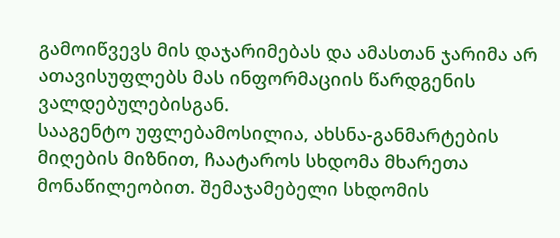გამოიწვევს მის დაჯარიმებას და ამასთან ჯარიმა არ ათავისუფლებს მას ინფორმაციის წარდგენის ვალდებულებისგან.
სააგენტო უფლებამოსილია, ახსნა-განმარტების მიღების მიზნით, ჩაატაროს სხდომა მხარეთა მონაწილეობით. შემაჯამებელი სხდომის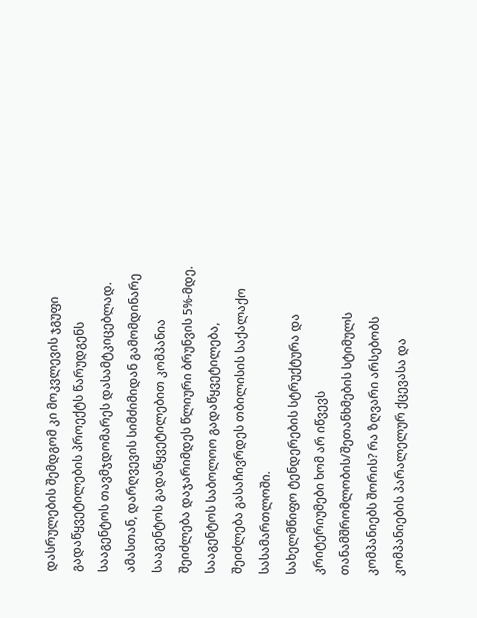დასრულების შემდგომ კი მოკვლევის ჯგუფი გადაწყვეტილების პროექტს წარუდგენს სააგენტოს თავმჯდომარეს დასამტკიცებლად. ამასთან, დარღვევის სიმძიმიდან გამომდინარე სააგენტოს გადაწყვეტილებით კომპანია შეიძლება დაჯარიმდეს წლიური ბრუნვის 5%-მდე. სააგენტოს საბოლოო გადაწყვეტილება, შეიძლება გასაჩივრდეს თბილისის საქალაქო სასამართლოში.
სახელმწიფო ტენდერების სტრუქტურა და კრიტერიუმები ხომ არ იწვევს თანამშრომლობის/შეთანხმების სტიმულს კომპანიებს შორის? რა ზღვარი არსებობს კომპანიების პარალელურ ქცევასა და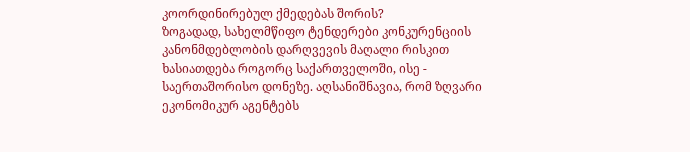კოორდინირებულ ქმედებას შორის?
ზოგადად, სახელმწიფო ტენდერები კონკურენციის კანონმდებლობის დარღვევის მაღალი რისკით ხასიათდება როგორც საქართველოში, ისე - საერთაშორისო დონეზე. აღსანიშნავია, რომ ზღვარი ეკონომიკურ აგენტებს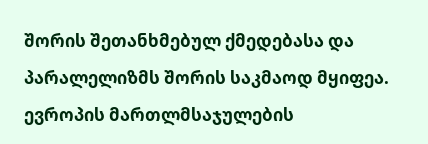შორის შეთანხმებულ ქმედებასა და პარალელიზმს შორის საკმაოდ მყიფეა. ევროპის მართლმსაჯულების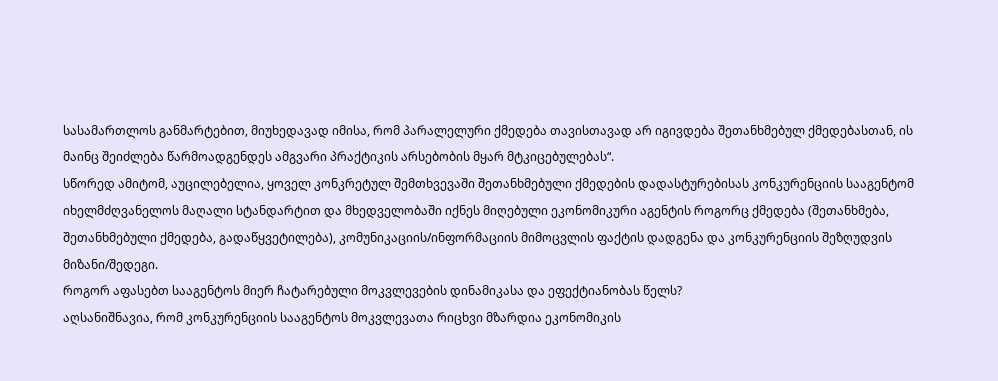სასამართლოს განმარტებით, მიუხედავად იმისა, რომ პარალელური ქმედება თავისთავად არ იგივდება შეთანხმებულ ქმედებასთან, ის მაინც შეიძლება წარმოადგენდეს ამგვარი პრაქტიკის არსებობის მყარ მტკიცებულებას“.
სწორედ ამიტომ, აუცილებელია, ყოველ კონკრეტულ შემთხვევაში შეთანხმებული ქმედების დადასტურებისას კონკურენციის სააგენტომ იხელმძღვანელოს მაღალი სტანდარტით და მხედველობაში იქნეს მიღებული ეკონომიკური აგენტის როგორც ქმედება (შეთანხმება, შეთანხმებული ქმედება, გადაწყვეტილება), კომუნიკაციის/ინფორმაციის მიმოცვლის ფაქტის დადგენა და კონკურენციის შეზღუდვის მიზანი/შედეგი.
როგორ აფასებთ სააგენტოს მიერ ჩატარებული მოკვლევების დინამიკასა და ეფექტიანობას წელს?
აღსანიშნავია, რომ კონკურენციის სააგენტოს მოკვლევათა რიცხვი მზარდია ეკონომიკის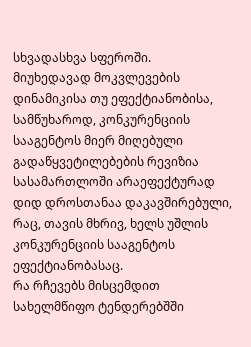სხვადასხვა სფეროში.
მიუხედავად მოკვლევების დინამიკისა თუ ეფექტიანობისა, სამწუხაროდ, კონკურენციის სააგენტოს მიერ მიღებული გადაწყვეტილებების რევიზია სასამართლოში არაეფექტურად დიდ დროსთანაა დაკავშირებული, რაც, თავის მხრივ, ხელს უშლის კონკურენციის სააგენტოს ეფექტიანობასაც.
რა რჩევებს მისცემდით სახელმწიფო ტენდერებშში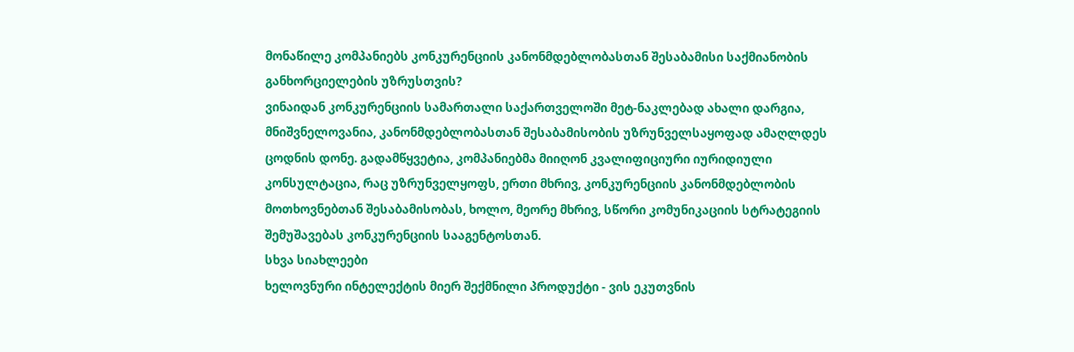მონაწილე კომპანიებს კონკურენციის კანონმდებლობასთან შესაბამისი საქმიანობის განხორციელების უზრუსთვის?
ვინაიდან კონკურენციის სამართალი საქართველოში მეტ-ნაკლებად ახალი დარგია, მნიშვნელოვანია, კანონმდებლობასთან შესაბამისობის უზრუნველსაყოფად ამაღლდეს ცოდნის დონე. გადამწყვეტია, კომპანიებმა მიიღონ კვალიფიციური იურიდიული კონსულტაცია, რაც უზრუნველყოფს, ერთი მხრივ, კონკურენციის კანონმდებლობის მოთხოვნებთან შესაბამისობას, ხოლო, მეორე მხრივ, სწორი კომუნიკაციის სტრატეგიის შემუშავებას კონკურენციის სააგენტოსთან.
სხვა სიახლეები
ხელოვნური ინტელექტის მიერ შექმნილი პროდუქტი - ვის ეკუთვნის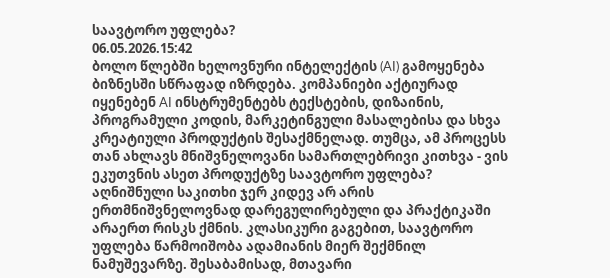საავტორო უფლება?
06.05.2026.15:42
ბოლო წლებში ხელოვნური ინტელექტის (AI) გამოყენება ბიზნესში სწრაფად იზრდება. კომპანიები აქტიურად იყენებენ AI ინსტრუმენტებს ტექსტების, დიზაინის, პროგრამული კოდის, მარკეტინგული მასალებისა და სხვა კრეატიული პროდუქტის შესაქმნელად. თუმცა, ამ პროცესს თან ახლავს მნიშვნელოვანი სამართლებრივი კითხვა - ვის ეკუთვნის ასეთ პროდუქტზე საავტორო უფლება?
აღნიშნული საკითხი ჯერ კიდევ არ არის ერთმნიშვნელოვნად დარეგულირებული და პრაქტიკაში არაერთ რისკს ქმნის. კლასიკური გაგებით, საავტორო უფლება წარმოიშობა ადამიანის მიერ შექმნილ ნამუშევარზე. შესაბამისად, მთავარი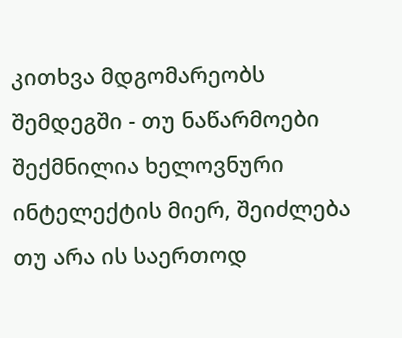კითხვა მდგომარეობს შემდეგში - თუ ნაწარმოები შექმნილია ხელოვნური ინტელექტის მიერ, შეიძლება თუ არა ის საერთოდ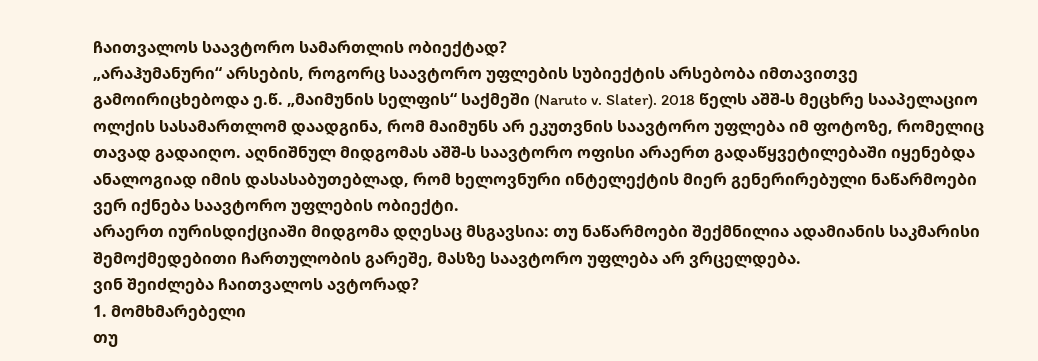ჩაითვალოს საავტორო სამართლის ობიექტად?
„არაჰუმანური“ არსების, როგორც საავტორო უფლების სუბიექტის არსებობა იმთავითვე გამოირიცხებოდა ე.წ. „მაიმუნის სელფის“ საქმეში (Naruto v. Slater). 2018 წელს აშშ-ს მეცხრე სააპელაციო ოლქის სასამართლომ დაადგინა, რომ მაიმუნს არ ეკუთვნის საავტორო უფლება იმ ფოტოზე, რომელიც თავად გადაიღო. აღნიშნულ მიდგომას აშშ-ს საავტორო ოფისი არაერთ გადაწყვეტილებაში იყენებდა ანალოგიად იმის დასასაბუთებლად, რომ ხელოვნური ინტელექტის მიერ გენერირებული ნაწარმოები ვერ იქნება საავტორო უფლების ობიექტი.
არაერთ იურისდიქციაში მიდგომა დღესაც მსგავსია: თუ ნაწარმოები შექმნილია ადამიანის საკმარისი შემოქმედებითი ჩართულობის გარეშე, მასზე საავტორო უფლება არ ვრცელდება.
ვინ შეიძლება ჩაითვალოს ავტორად?
1. მომხმარებელი
თუ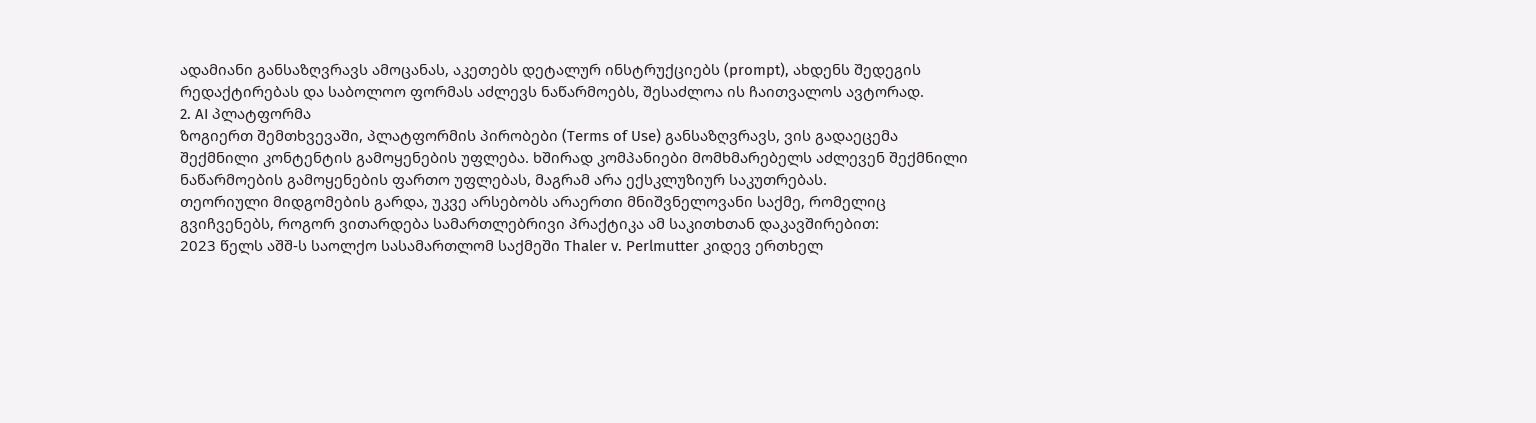ადამიანი განსაზღვრავს ამოცანას, აკეთებს დეტალურ ინსტრუქციებს (prompt), ახდენს შედეგის რედაქტირებას და საბოლოო ფორმას აძლევს ნაწარმოებს, შესაძლოა ის ჩაითვალოს ავტორად.
2. AI პლატფორმა
ზოგიერთ შემთხვევაში, პლატფორმის პირობები (Terms of Use) განსაზღვრავს, ვის გადაეცემა შექმნილი კონტენტის გამოყენების უფლება. ხშირად კომპანიები მომხმარებელს აძლევენ შექმნილი ნაწარმოების გამოყენების ფართო უფლებას, მაგრამ არა ექსკლუზიურ საკუთრებას.
თეორიული მიდგომების გარდა, უკვე არსებობს არაერთი მნიშვნელოვანი საქმე, რომელიც გვიჩვენებს, როგორ ვითარდება სამართლებრივი პრაქტიკა ამ საკითხთან დაკავშირებით:
2023 წელს აშშ-ს საოლქო სასამართლომ საქმეში Thaler v. Perlmutter კიდევ ერთხელ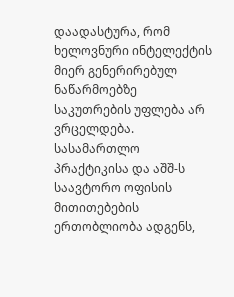დაადასტურა, რომ ხელოვნური ინტელექტის მიერ გენერირებულ ნაწარმოებზე საკუთრების უფლება არ ვრცელდება. სასამართლო პრაქტიკისა და აშშ-ს საავტორო ოფისის მითითებების ერთობლიობა ადგენს,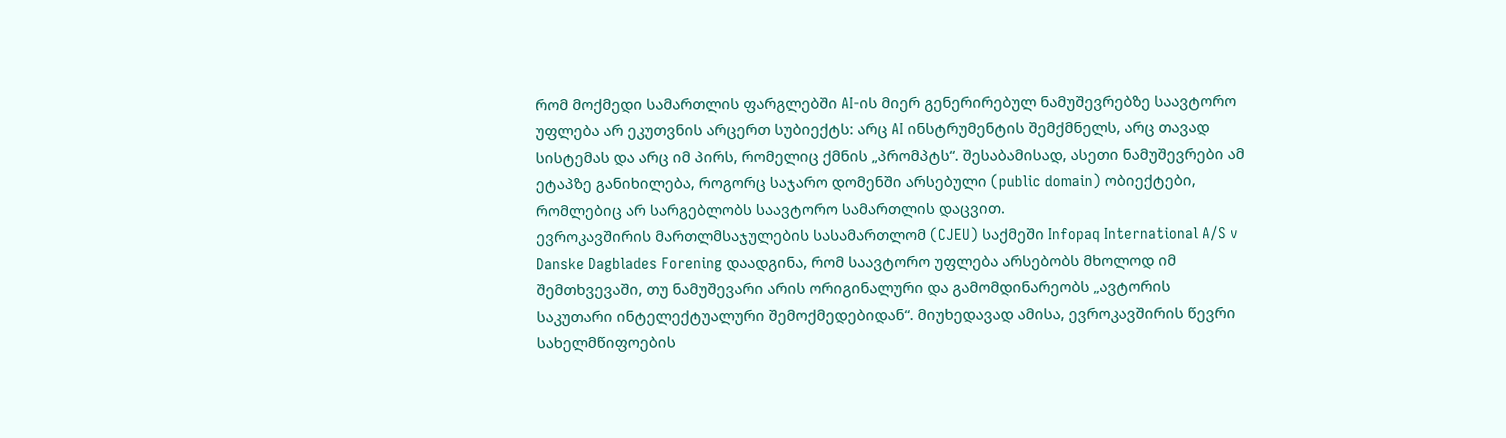რომ მოქმედი სამართლის ფარგლებში AI-ის მიერ გენერირებულ ნამუშევრებზე საავტორო უფლება არ ეკუთვნის არცერთ სუბიექტს: არც AI ინსტრუმენტის შემქმნელს, არც თავად სისტემას და არც იმ პირს, რომელიც ქმნის „პრომპტს“. შესაბამისად, ასეთი ნამუშევრები ამ ეტაპზე განიხილება, როგორც საჯარო დომენში არსებული (public domain) ობიექტები, რომლებიც არ სარგებლობს საავტორო სამართლის დაცვით.
ევროკავშირის მართლმსაჯულების სასამართლომ (CJEU) საქმეში Infopaq International A/S v Danske Dagblades Forening დაადგინა, რომ საავტორო უფლება არსებობს მხოლოდ იმ შემთხვევაში, თუ ნამუშევარი არის ორიგინალური და გამომდინარეობს „ავტორის საკუთარი ინტელექტუალური შემოქმედებიდან“. მიუხედავად ამისა, ევროკავშირის წევრი სახელმწიფოების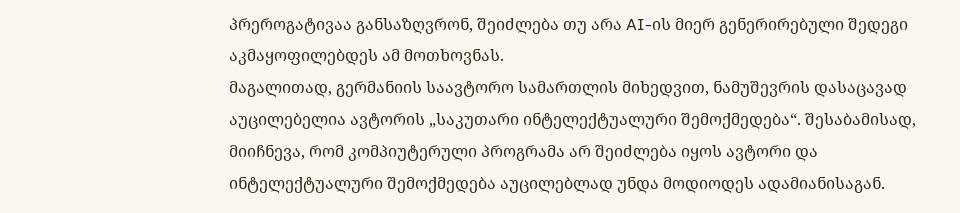პრეროგატივაა განსაზღვრონ, შეიძლება თუ არა AI-ის მიერ გენერირებული შედეგი აკმაყოფილებდეს ამ მოთხოვნას.
მაგალითად, გერმანიის საავტორო სამართლის მიხედვით, ნამუშევრის დასაცავად აუცილებელია ავტორის „საკუთარი ინტელექტუალური შემოქმედება“. შესაბამისად, მიიჩნევა, რომ კომპიუტერული პროგრამა არ შეიძლება იყოს ავტორი და ინტელექტუალური შემოქმედება აუცილებლად უნდა მოდიოდეს ადამიანისაგან.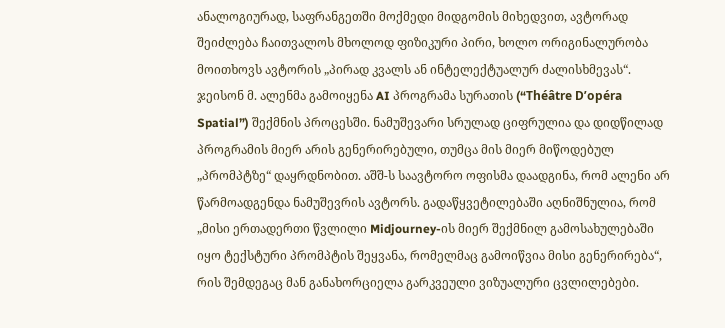ანალოგიურად, საფრანგეთში მოქმედი მიდგომის მიხედვით, ავტორად შეიძლება ჩაითვალოს მხოლოდ ფიზიკური პირი, ხოლო ორიგინალურობა მოითხოვს ავტორის „პირად კვალს ან ინტელექტუალურ ძალისხმევას“.
ჯეისონ მ. ალენმა გამოიყენა AI პროგრამა სურათის (“Théâtre D’opéra Spatial”) შექმნის პროცესში. ნამუშევარი სრულად ციფრულია და დიდწილად პროგრამის მიერ არის გენერირებული, თუმცა მის მიერ მიწოდებულ „პრომპტზე“ დაყრდნობით. აშშ-ს საავტორო ოფისმა დაადგინა, რომ ალენი არ წარმოადგენდა ნამუშევრის ავტორს. გადაწყვეტილებაში აღნიშნულია, რომ „მისი ერთადერთი წვლილი Midjourney-ის მიერ შექმნილ გამოსახულებაში იყო ტექსტური პრომპტის შეყვანა, რომელმაც გამოიწვია მისი გენერირება“, რის შემდეგაც მან განახორციელა გარკვეული ვიზუალური ცვლილებები.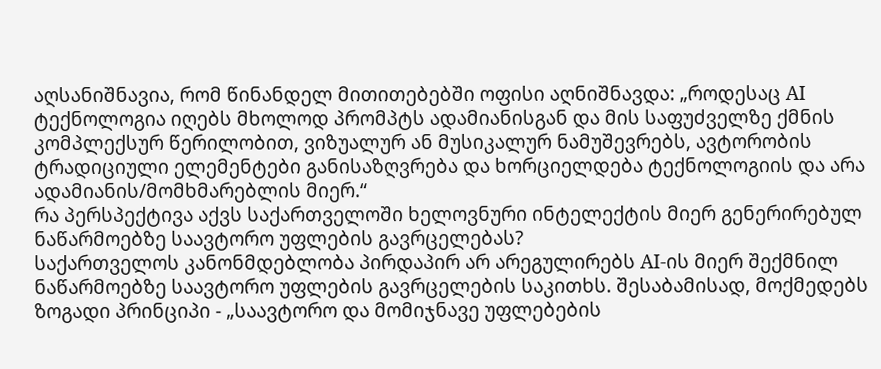აღსანიშნავია, რომ წინანდელ მითითებებში ოფისი აღნიშნავდა: „როდესაც AI ტექნოლოგია იღებს მხოლოდ პრომპტს ადამიანისგან და მის საფუძველზე ქმნის კომპლექსურ წერილობით, ვიზუალურ ან მუსიკალურ ნამუშევრებს, ავტორობის ტრადიციული ელემენტები განისაზღვრება და ხორციელდება ტექნოლოგიის და არა ადამიანის/მომხმარებლის მიერ.“
რა პერსპექტივა აქვს საქართველოში ხელოვნური ინტელექტის მიერ გენერირებულ ნაწარმოებზე საავტორო უფლების გავრცელებას?
საქართველოს კანონმდებლობა პირდაპირ არ არეგულირებს AI-ის მიერ შექმნილ ნაწარმოებზე საავტორო უფლების გავრცელების საკითხს. შესაბამისად, მოქმედებს ზოგადი პრინციპი - „საავტორო და მომიჯნავე უფლებების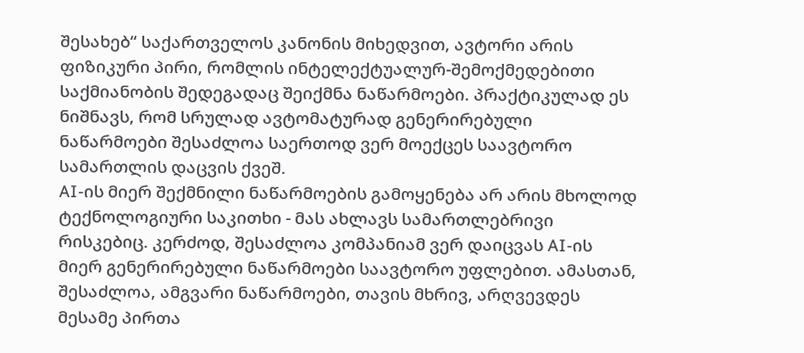შესახებ“ საქართველოს კანონის მიხედვით, ავტორი არის ფიზიკური პირი, რომლის ინტელექტუალურ-შემოქმედებითი საქმიანობის შედეგადაც შეიქმნა ნაწარმოები. პრაქტიკულად ეს ნიშნავს, რომ სრულად ავტომატურად გენერირებული ნაწარმოები შესაძლოა საერთოდ ვერ მოექცეს საავტორო სამართლის დაცვის ქვეშ.
AI-ის მიერ შექმნილი ნაწარმოების გამოყენება არ არის მხოლოდ ტექნოლოგიური საკითხი - მას ახლავს სამართლებრივი რისკებიც. კერძოდ, შესაძლოა კომპანიამ ვერ დაიცვას AI-ის მიერ გენერირებული ნაწარმოები საავტორო უფლებით. ამასთან, შესაძლოა, ამგვარი ნაწარმოები, თავის მხრივ, არღვევდეს მესამე პირთა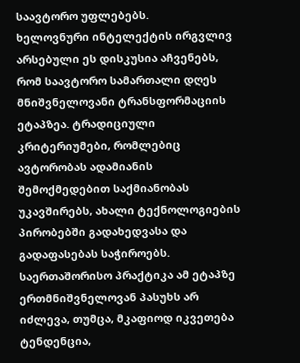საავტორო უფლებებს.
ხელოვნური ინტელექტის ირგვლივ არსებული ეს დისკუსია აჩვენებს, რომ საავტორო სამართალი დღეს მნიშვნელოვანი ტრანსფორმაციის ეტაპზეა. ტრადიციული კრიტერიუმები, რომლებიც ავტორობას ადამიანის შემოქმედებით საქმიანობას უკავშირებს, ახალი ტექნოლოგიების პირობებში გადახედვასა და გადაფასებას საჭიროებს. საერთაშორისო პრაქტიკა ამ ეტაპზე ერთმნიშვნელოვან პასუხს არ იძლევა, თუმცა, მკაფიოდ იკვეთება ტენდენცია,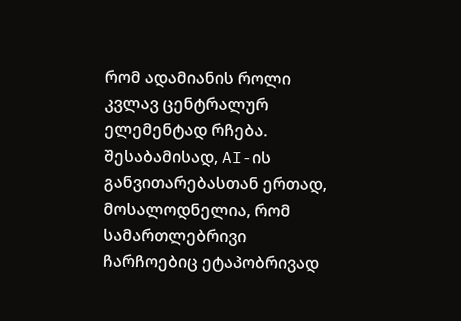რომ ადამიანის როლი კვლავ ცენტრალურ ელემენტად რჩება. შესაბამისად, AI-ის განვითარებასთან ერთად, მოსალოდნელია, რომ სამართლებრივი ჩარჩოებიც ეტაპობრივად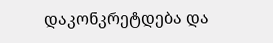დაკონკრეტდება და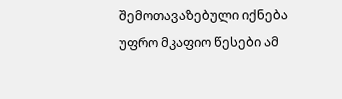შემოთავაზებული იქნება უფრო მკაფიო წესები ამ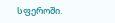სფეროში.